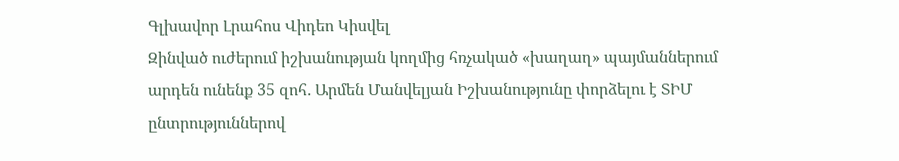Գլխավոր Լրահոս Վիդեո Կիսվել
Զինված ուժերում իշխանության կողմից հռչակած «խաղաղ» պայմաններում արդեն ունենք 35 զոհ․ Արմեն Մանվելյան Իշխանությունը փորձելու է ՏԻՄ ընտրություններով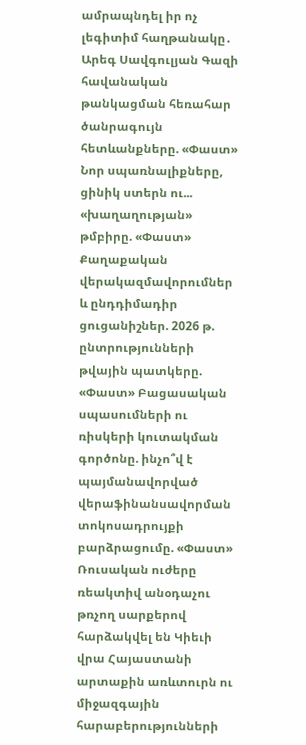ամրապնդել իր ոչ լեգիտիմ հաղթանակը․ Արեգ Սավգուլյան Գազի հավանական թանկացման հեռահար ծանրագույն հետևանքները. «Փաստ» Նոր սպառնալիքները, ցինիկ ստերն ու... «խաղաղության» թմբիրը. «Փաստ» Քաղաքական վերակազմավորումներ և ընդդիմադիր ցուցանիշներ. 2026 թ. ընտրությունների թվային պատկերը. «Փաստ» Բացասական սպասումների ու ռիսկերի կուտակման գործոնը. ինչո՞վ է պայմանավորված վերաֆինանսավորման տոկոսադրույքի բարձրացումը. «Փաստ» Ռուսական ուժերը ռեակտիվ անօդաչու թռչող սարքերով հարձակվել են Կիեւի վրա Հայաստանի արտաքին առևտուրն ու միջազգային հարաբերությունների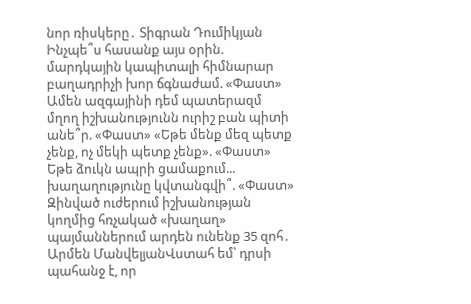նոր ռիսկերը․ Տիգրան Դումիկյան Ինչպե՞ս հասանք այս օրին. մարդկային կապիտալի հիմնարար բաղադրիչի խոր ճգնաժամ. «Փաստ» Ամեն ազգայինի դեմ պատերազմ մղող իշխանությունն ուրիշ բան պիտի անե՞ր. «Փաստ» «Եթե մենք մեզ պետք չենք, ոչ մեկի պետք չենք». «Փաստ» Եթե ձուկն ապրի ցամաքում... խաղաղությունը կվտանգվի՞. «Փաստ»
Զինված ուժերում իշխանության կողմից հռչակած «խաղաղ» պայմաններում արդեն ունենք 35 զոհ․ Արմեն ՄանվելյանՎստահ եմ՝ դրսի պահանջ է, որ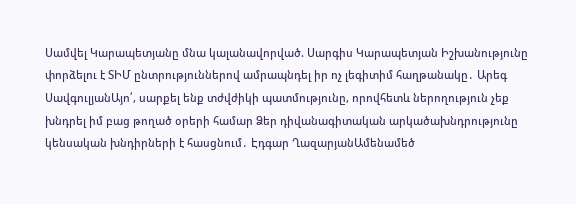Սամվել Կարապետյանը մնա կալանավորված. Սարգիս Կարապետյան Իշխանությունը փորձելու է ՏԻՄ ընտրություններով ամրապնդել իր ոչ լեգիտիմ հաղթանակը․ Արեգ ՍավգուլյանԱյո՛, սարքել ենք տժվժիկի պատմությունը, որովհետև ներողություն չեք խնդրել իմ բաց թողած օրերի համար Ձեր դիվանագիտական արկածախնդրությունը կենսական խնդիրների է հասցնում․ Էդգար ՂազարյանԱմենամեծ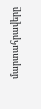մարտահրավերը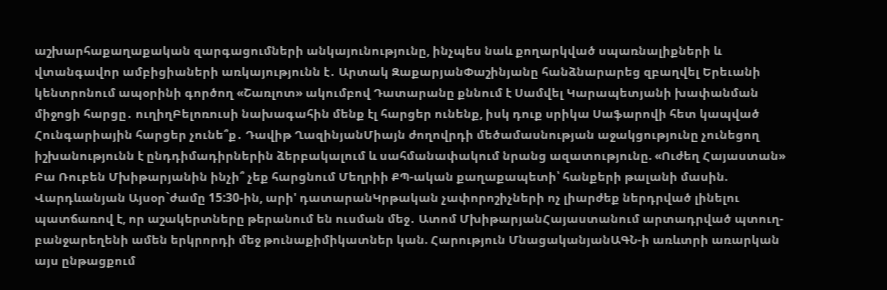աշխարհաքաղաքական զարգացումների անկայունությունը, ինչպես նաև քողարկված սպառնալիքների և վտանգավոր ամբիցիաների առկայությունն է․ Արտակ ԶաքարյանՓաշինյանը հանձնարարեց զբաղվել Երեւանի կենտրոնում ապօրինի գործող «Շառլոտ» ակումբով Դատարանը քննում է Սամվել Կարապետյանի խափանման միջոցի հարցը․ ուղիղԲելոռուսի նախագահին մենք էլ հարցեր ունենք, իսկ դուք սրիկա Սաֆարովի հետ կապված Հունգարիային հարցեր չունե՞ք․ Դավիթ ՂազինյանՄիայն ժողովրդի մեծամասնության աջակցությունը չունեցող իշխանությունն է ընդդիմադիրներին ձերբակալում և սահմանափակում նրանց ազատությունը. «Ուժեղ Հայաստան» Բա Ռուբեն Մխիթարյանին ինչի՞ չեք հարցնում Մեղրիի ՔՊ-ական քաղաքապետի՝ հանքերի թալանի մասին. Վարդևանյան Այսօր`ժամը 15:30-ին, արի' դատարանԿրթական չափորոշիչների ոչ լիարժեք ներդրված լինելու պատճառով է, որ աշակերտները թերանում են ուսման մեջ․ Ատոմ ՄխիթարյանՀայաստանում արտադրված պտուղ-բանջարեղենի ամեն երկրորդի մեջ թունաքիմիկատներ կան. Հարություն ՄնացականյանԱԳՆ-ի առևտրի առարկան այս ընթացքում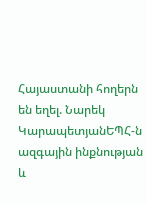Հայաստանի հողերն են եղել. Նարեկ ԿարապետյանԵՊՀ-ն ազգային ինքնության և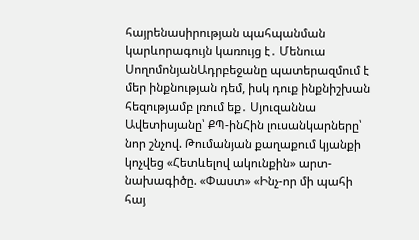հայրենասիրության պահպանման կարևորագույն կառույց է․ Մենուա ՍողոմոնյանԱդրբեջանը պատերազմում է մեր ինքնության դեմ, իսկ դուք ինքնիշխան հեզությամբ լռում եք․ Սյուզաննա Ավետիսյանը՝ ՔՊ-ինՀին լուսանկարները՝ նոր շնչով. Թումանյան քաղաքում կյանքի կոչվեց «Հետևելով ակունքին» արտ-նախագիծը. «Փաստ» «Ինչ-որ մի պահի հայ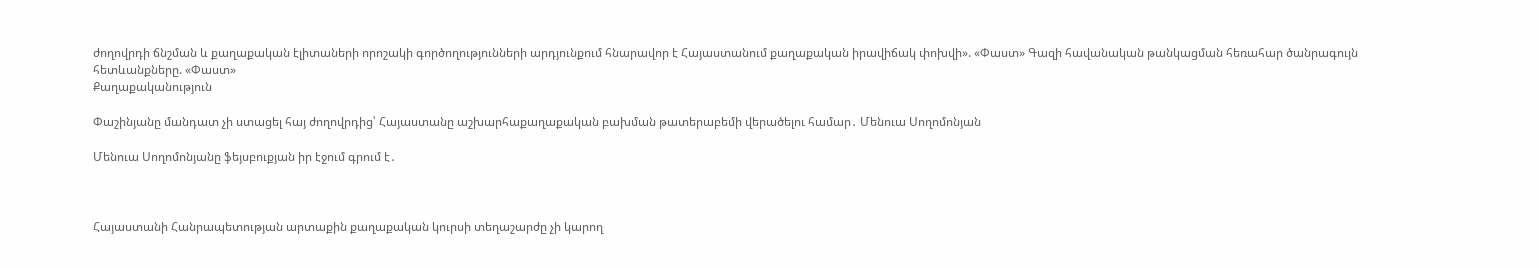ժողովրդի ճնշման և քաղաքական էլիտաների որոշակի գործողությունների արդյունքում հնարավոր է Հայաստանում քաղաքական իրավիճակ փոխվի». «Փաստ» Գազի հավանական թանկացման հեռահար ծանրագույն հետևանքները. «Փաստ»
Քաղաքականություն

Փաշինյանը մանդատ չի ստացել հայ ժողովրդից՝ Հայաստանը աշխարհաքաղաքական բախման թատերաբեմի վերածելու համար․ Մենուա Սողոմոնյան

Մենուա Սողոմոնյանը ֆեյսբուքյան իր էջում գրում է․



Հայաստանի Հանրապետության արտաքին քաղաքական կուրսի տեղաշարժը չի կարող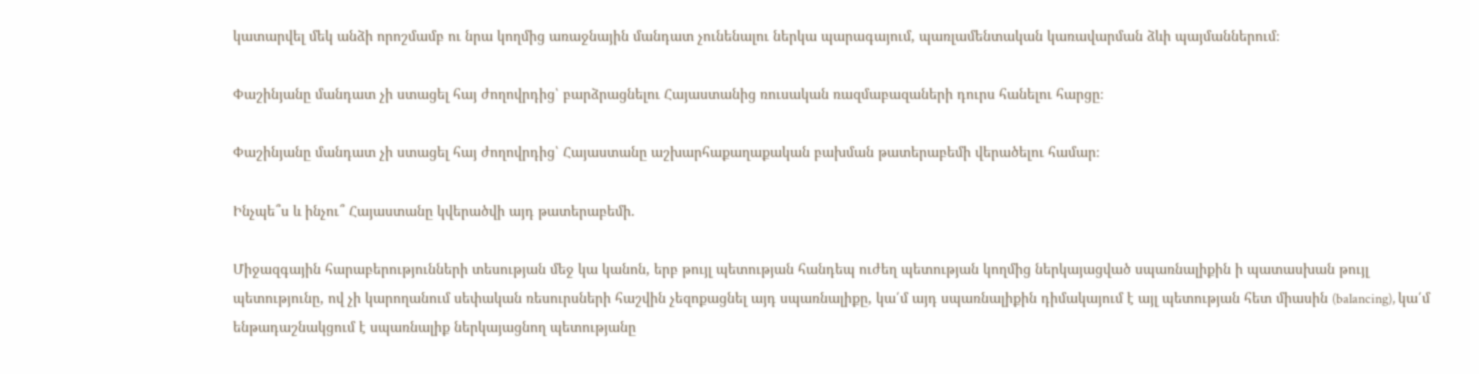կատարվել մեկ անձի որոշմամբ ու նրա կողմից առաջնային մանդատ չունենալու ներկա պարագայում, պառլամենտական կառավարման ձևի պայմաններում։

Փաշինյանը մանդատ չի ստացել հայ ժողովրդից՝ բարձրացնելու Հայաստանից ռուսական ռազմաբազաների դուրս հանելու հարցը։

Փաշինյանը մանդատ չի ստացել հայ ժողովրդից՝ Հայաստանը աշխարհաքաղաքական բախման թատերաբեմի վերածելու համար։

Ինչպե՞ս և ինչու՞ Հայաստանը կվերածվի այդ թատերաբեմի.

Միջազգային հարաբերությունների տեսության մեջ կա կանոն, երբ թույլ պետության հանդեպ ուժեղ պետության կողմից ներկայացված սպառնալիքին ի պատասխան թույլ պետությունը, ով չի կարողանում սեփական ռեսուրսների հաշվին չեզոքացնել այդ սպառնալիքը, կա՛մ այդ սպառնալիքին դիմակայում է այլ պետության հետ միասին (balancing), կա՛մ ենթադաշնակցում է սպառնալիք ներկայացնող պետությանը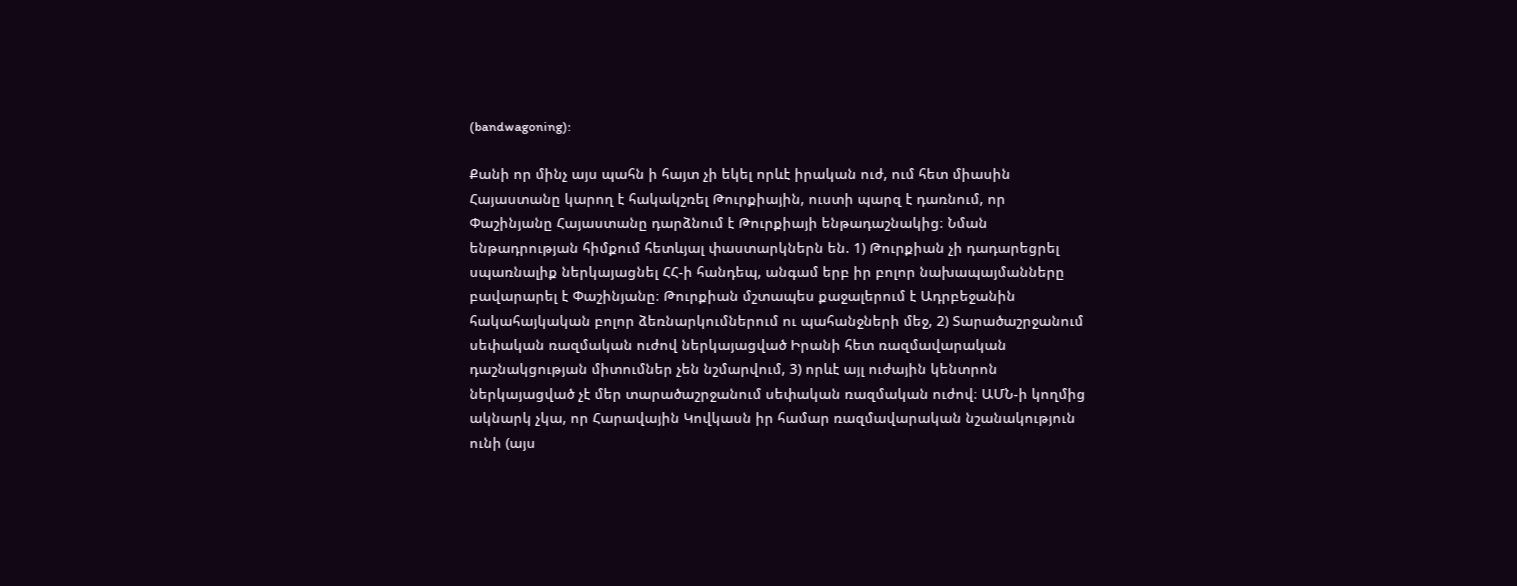(bandwagoning):

Քանի որ մինչ այս պահն ի հայտ չի եկել որևէ իրական ուժ, ում հետ միասին Հայաստանը կարող է հակակշռել Թուրքիային, ուստի պարզ է դառնում, որ Փաշինյանը Հայաստանը դարձնում է Թուրքիայի ենթադաշնակից։ Նման ենթադրության հիմքում հետևյալ փաստարկներն են. 1) Թուրքիան չի դադարեցրել սպառնալիք ներկայացնել ՀՀ-ի հանդեպ, անգամ երբ իր բոլոր նախապայմանները բավարարել է Փաշինյանը։ Թուրքիան մշտապես քաջալերում է Ադրբեջանին հակահայկական բոլոր ձեռնարկումներում ու պահանջների մեջ, 2) Տարածաշրջանում սեփական ռազմական ուժով ներկայացված Իրանի հետ ռազմավարական դաշնակցության միտումներ չեն նշմարվում, 3) որևէ այլ ուժային կենտրոն ներկայացված չէ մեր տարածաշրջանում սեփական ռազմական ուժով։ ԱՄՆ-ի կողմից ակնարկ չկա, որ Հարավային Կովկասն իր համար ռազմավարական նշանակություն ունի (այս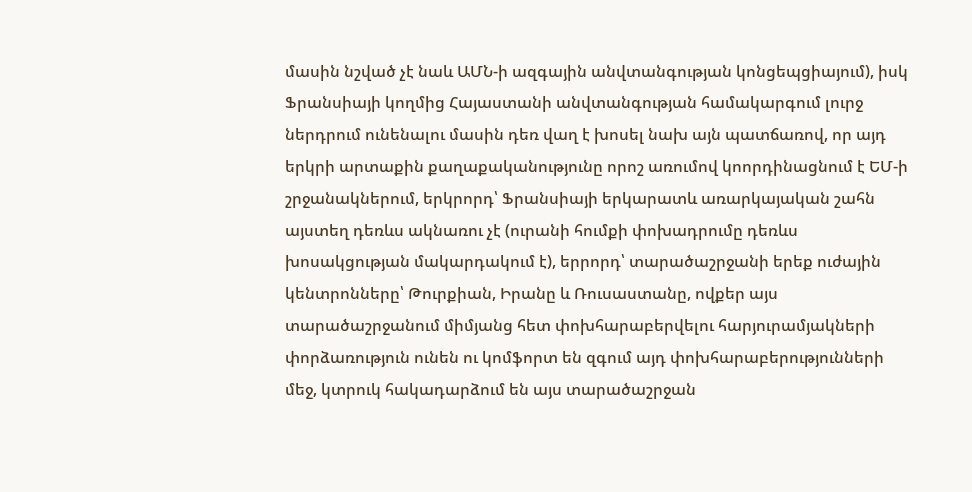մասին նշված չէ նաև ԱՄՆ-ի ազգային անվտանգության կոնցեպցիայում), իսկ Ֆրանսիայի կողմից Հայաստանի անվտանգության համակարգում լուրջ ներդրում ունենալու մասին դեռ վաղ է խոսել նախ այն պատճառով, որ այդ երկրի արտաքին քաղաքականությունը որոշ առումով կոորդինացնում է ԵՄ-ի շրջանակներում, երկրորդ՝ Ֆրանսիայի երկարատև առարկայական շահն այստեղ դեռևս ակնառու չէ (ուրանի հումքի փոխադրումը դեռևս խոսակցության մակարդակում է), երրորդ՝ տարածաշրջանի երեք ուժային կենտրոնները՝ Թուրքիան, Իրանը և Ռուսաստանը, ովքեր այս տարածաշրջանում միմյանց հետ փոխհարաբերվելու հարյուրամյակների փորձառություն ունեն ու կոմֆորտ են զգում այդ փոխհարաբերությունների մեջ, կտրուկ հակադարձում են այս տարածաշրջան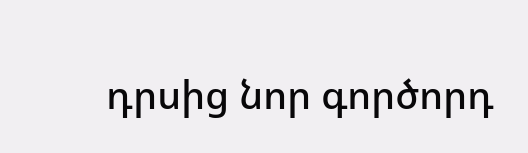դրսից նոր գործորդ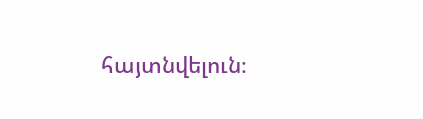հայտնվելուն։